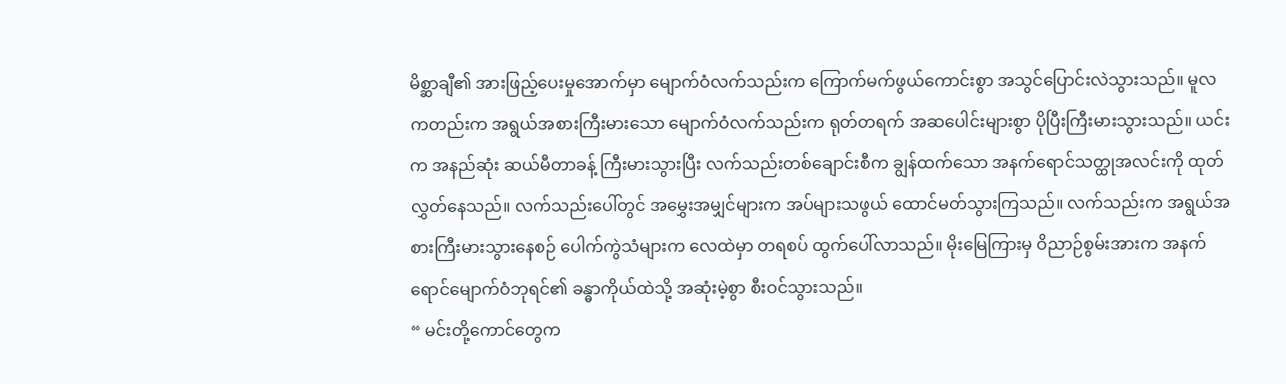မိစ္ဆာချီ၏ အားဖြည့်ပေးမှုအောက်မှာ မျောက်ဝံလက်သည်းက ကြောက်မက်ဖွယ်ကောင်းစွာ အသွင်ပြောင်းလဲသွားသည်။ မူလကတည်းက အရွယ်အစားကြီးမားသော မျောက်ဝံလက်သည်းက ရုတ်တရက် အဆပေါင်းများစွာ ပိုပြီးကြီးမားသွားသည်။ ယင်းက အနည်ဆုံး ဆယ်မီတာခန့် ကြီးမားသွားပြီး လက်သည်းတစ်ချောင်းစီက ချွန်ထက်သော အနက်ရောင်သတ္ထုအလင်းကို ထုတ်လွှတ်နေသည်။ လက်သည်းပေါ်တွင် အမွှေးအမျှင်များက အပ်များသဖွယ် ထောင်မတ်သွားကြသည်။ လက်သည်းက အရွယ်အစားကြီးမားသွားနေစဉ် ပေါက်ကွဲသံများက လေထဲမှာ တရစပ် ထွက်ပေါ်လာသည်။ မိုးမြေကြားမှ ဝိညာဉ်စွမ်းအားက အနက်ရောင်မျောက်ဝံဘုရင်၏ ခန္ဓာကိုယ်ထဲသို့ အဆုံးမဲ့စွာ စီးဝင်သွားသည်။
“ မင်းတို့ကောင်တွေက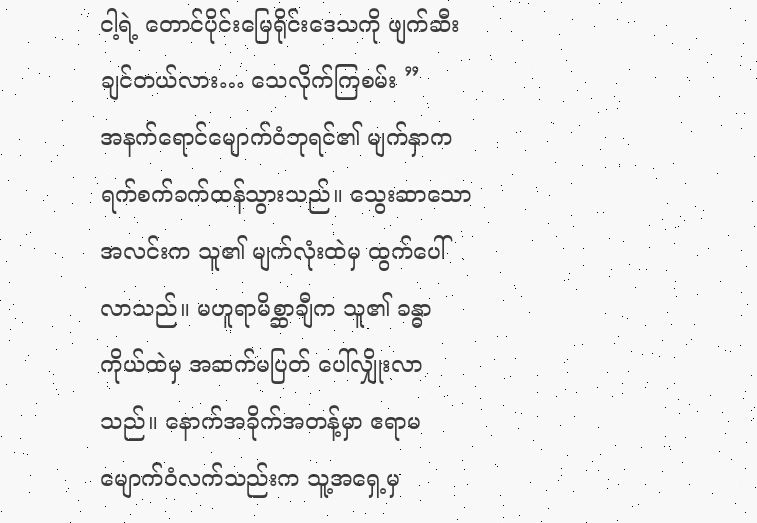ငါ့ရဲ့ တောင်ပိုင်းမြေရိုင်းဒေသကို ဖျက်ဆီးချင်တယ်လား… သေလိုက်ကြစမ်း ”
အနက်ရောင်မျောက်ဝံဘုရင်၏ မျက်နှာက ရက်စက်ခက်ထန်သွားသည်။ သွေးဆာသော အလင်းက သူ၏ မျက်လုံးထဲမှ ထွက်ပေါ်လာသည်။ မဟူရာမိစ္ဆာချီက သူ၏ ခန္ဓာကိုယ်ထဲမှ အဆက်မပြတ် ပေါ်လျှိုးလာသည်။ နောက်အခိုက်အတန့်မှာ ဧရာမမျောက်ဝံလက်သည်းက သူ့အရှေ့မှ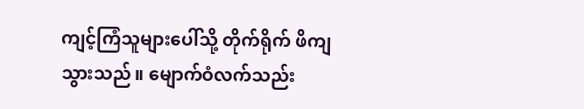ကျင့်ကြံသူများပေါ်သို့ တိုက်ရိုက် ဖိကျသွားသည်။ မျောက်ဝံလက်သည်း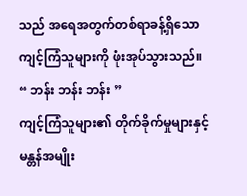သည် အရေအတွက်တစ်ရာခန့်ရှိသော ကျင့်ကြံသူများကို ဖုံးအုပ်သွားသည်။
“ ဘန်း ဘန်း ဘန်း ”
ကျင့်ကြံသူများ၏ တိုက်ခိုက်မှုများနှင့် မန္တန်အမျိုး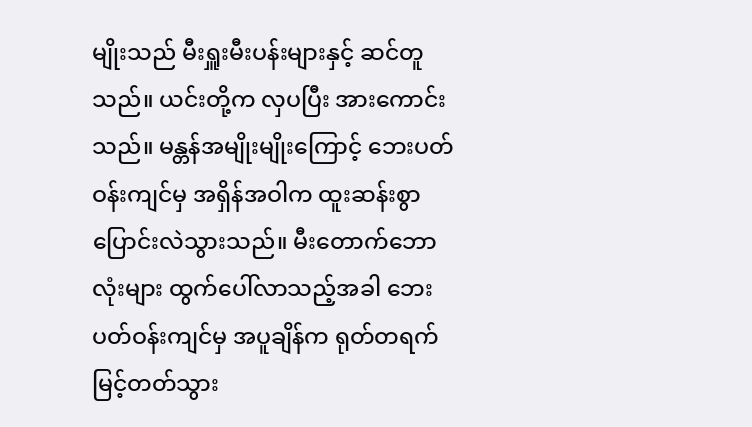မျိုးသည် မီးရှူးမီးပန်းများနှင့် ဆင်တူသည်။ ယင်းတို့က လှပပြီး အားကောင်းသည်။ မန္တန်အမျိုးမျိုးကြောင့် ဘေးပတ်ဝန်းကျင်မှ အရှိန်အဝါက ထူးဆန်းစွာ ပြောင်းလဲသွားသည်။ မီးတောက်ဘောလုံးများ ထွက်ပေါ်လာသည့်အခါ ဘေးပတ်ဝန်းကျင်မှ အပူချိန်က ရုတ်တရက် မြင့်တတ်သွား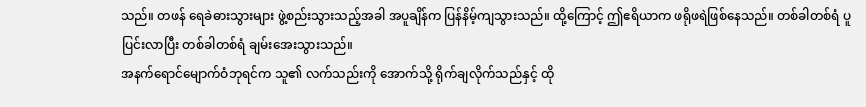သည်။ တဖန် ရေခဲဓားသွားများ ဖွဲ့စည်းသွားသည့်အခါ အပူချိန်က ပြန်နိမ့်ကျသွားသည်။ ထို့ကြောင့် ဤဧရိယာက ဖရိုဖရဲဖြစ်နေသည်။ တစ်ခါတစ်ရံ ပူပြင်းလာပြီး တစ်ခါတစ်ရံ ချမ်းအေးသွားသည်။
အနက်ရောင်မျောက်ဝံဘုရင်က သူ၏ လက်သည်းကို အောက်သို့ ရိုက်ချလိုက်သည်နှင့် ထို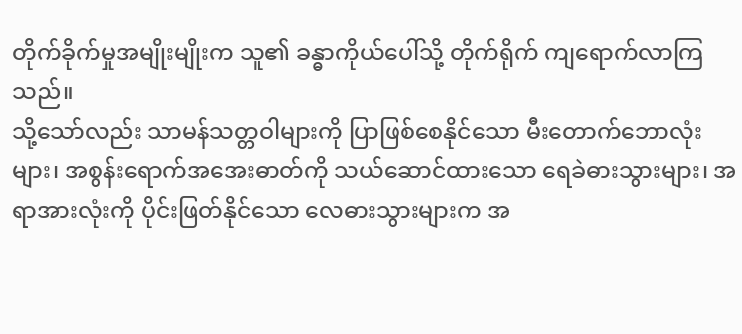တိုက်ခိုက်မှုအမျိုးမျိုးက သူ၏ ခန္ဓာကိုယ်ပေါ်သို့ တိုက်ရိုက် ကျရောက်လာကြသည်။
သို့သော်လည်း သာမန်သတ္တဝါများကို ပြာဖြစ်စေနိုင်သော မီးတောက်ဘောလုံးများ၊ အစွန်းရောက်အအေးဓာတ်ကို သယ်ဆောင်ထားသော ရေခဲဓားသွားများ၊ အရာအားလုံးကို ပိုင်းဖြတ်နိုင်သော လေဓားသွားများက အ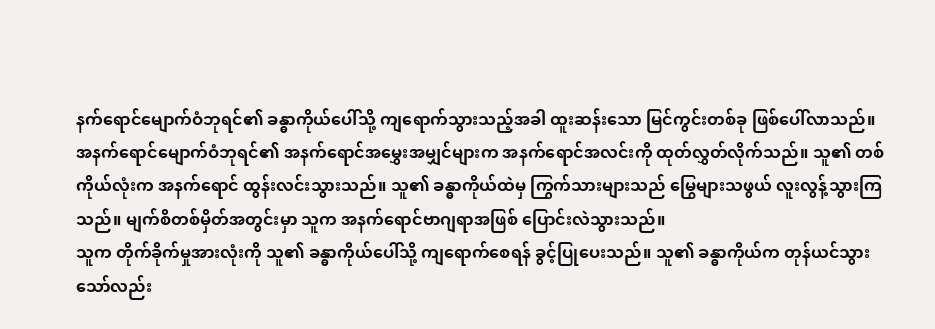နက်ရောင်မျောက်ဝံဘုရင်၏ ခန္ဓာကိုယ်ပေါ်သို့ ကျရောက်သွားသည့်အခါ ထူးဆန်းသော မြင်ကွင်းတစ်ခု ဖြစ်ပေါ်လာသည်။
အနက်ရောင်မျောက်ဝံဘုရင်၏ အနက်ရောင်အမွှေးအမျှင်များက အနက်ရောင်အလင်းကို ထုတ်လွှတ်လိုက်သည်။ သူ၏ တစ်ကိုယ်လုံးက အနက်ရောင် ထွန်းလင်းသွားသည်။ သူ၏ ခန္ဓာကိုယ်ထဲမှ ကြွက်သားများသည် မြွေများသဖွယ် လူးလွန့်သွားကြသည်။ မျက်စိတစ်မှိတ်အတွင်းမှာ သူက အနက်ရောင်ဗာဂျရာအဖြစ် ပြောင်းလဲသွားသည်။
သူက တိုက်ခိုက်မှုအားလုံးကို သူ၏ ခန္ဓာကိုယ်ပေါ်သို့ ကျရောက်စေရန် ခွင့်ပြုပေးသည်။ သူ၏ ခန္ဓာကိုယ်က တုန်ယင်သွားသော်လည်း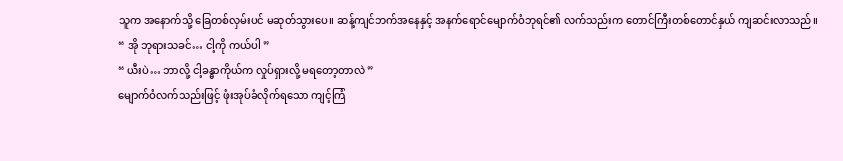သူက အနောက်သို့ ခြေတစ်လှမ်းပင် မဆုတ်သွားပေ။ ဆန့်ကျင်ဘက်အနေနှင့် အနက်ရောင်မျောက်ဝံဘုရင်၏ လက်သည်းက တောင်ကြီးတစ်တောင်နှယ် ကျဆင်းလာသည်။
“ အို ဘုရားသခင်… ငါ့ကို ကယ်ပါ ”
“ ယီးပဲ… ဘာလို့ ငါ့ခန္ဓာကိုယ်က လှုပ်ရှားလို့ မရတော့တာလဲ ”
မျောက်ဝံလက်သည်းဖြင့် ဖုံးအုပ်ခံလိုက်ရသော ကျင့်ကြံ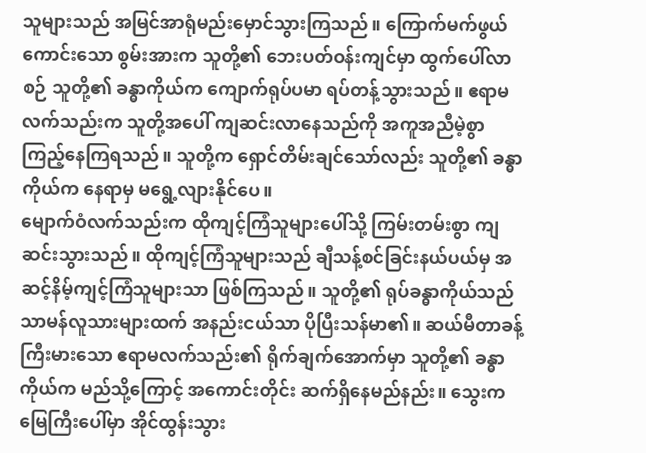သူများသည် အမြင်အာရုံမည်းမှောင်သွားကြသည်။ ကြောက်မက်ဖွယ်ကောင်းသော စွမ်းအားက သူတို့၏ ဘေးပတ်ဝန်းကျင်မှာ ထွက်ပေါ်လာစဉ် သူတို့၏ ခန္ဓာကိုယ်က ကျောက်ရုပ်ပမာ ရပ်တန့်သွားသည်။ ဧရာမလက်သည်းက သူတို့အပေါ် ကျဆင်းလာနေသည်ကို အကူအညီမဲ့စွာ ကြည့်နေကြရသည်။ သူတို့က ရှောင်တိမ်းချင်သော်လည်း သူတို့၏ ခန္ဓာကိုယ်က နေရာမှ မရွေ့လျားနိုင်ပေ။
မျောက်ဝံလက်သည်းက ထိုကျင့်ကြံသူများပေါ်သို့ ကြမ်းတမ်းစွာ ကျဆင်းသွားသည်။ ထိုကျင့်ကြံသူများသည် ချီသန့်စင်ခြင်းနယ်ပယ်မှ အဆင့်နိမ့်ကျင့်ကြံသူများသာ ဖြစ်ကြသည်။ သူတို့၏ ရုပ်ခန္ဓာကိုယ်သည် သာမန်လူသားများထက် အနည်းငယ်သာ ပိုပြီးသန်မာ၏။ ဆယ်မီတာခန့်ကြီးမားသော ဧရာမလက်သည်း၏ ရိုက်ချက်အောက်မှာ သူတို့၏ ခန္ဓာကိုယ်က မည်သို့ကြောင့် အကောင်းတိုင်း ဆက်ရှိနေမည်နည်း။ သွေးက မြေကြီးပေါ်မှာ အိုင်ထွန်းသွား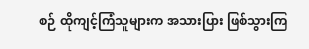စဉ် ထိုကျင့်ကြံသူများက အသားပြား ဖြစ်သွားကြ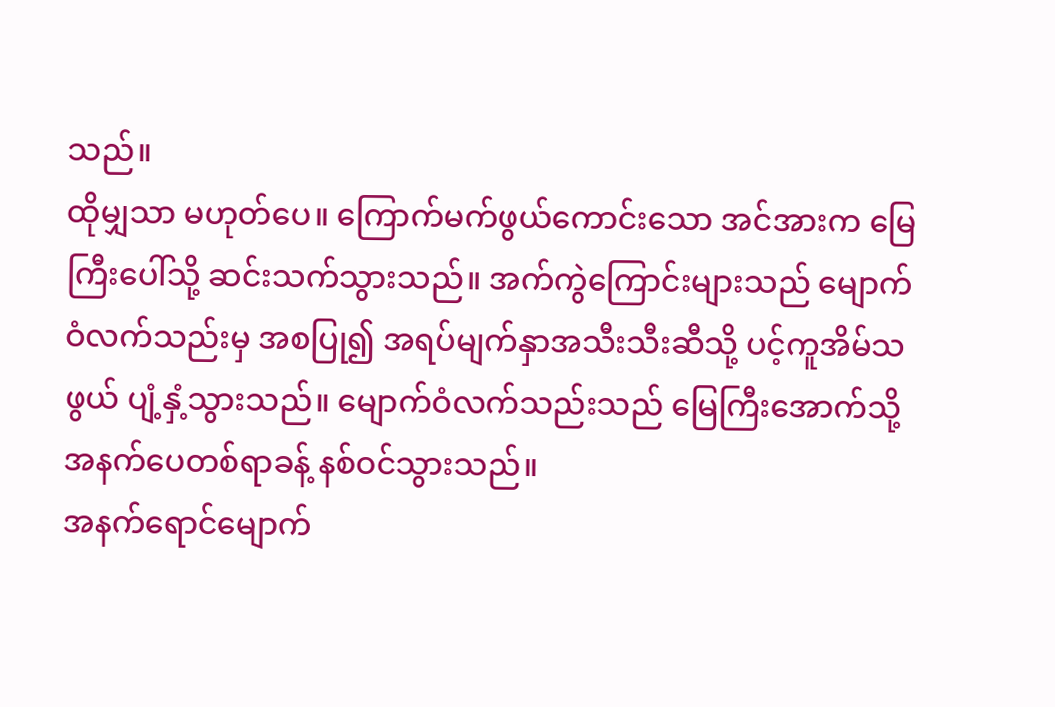သည်။
ထိုမျှသာ မဟုတ်ပေ။ ကြောက်မက်ဖွယ်ကောင်းသော အင်အားက မြေကြီးပေါ်သို့ ဆင်းသက်သွားသည်။ အက်ကွဲကြောင်းများသည် မျောက်ဝံလက်သည်းမှ အစပြု၍ အရပ်မျက်နှာအသီးသီးဆီသို့ ပင့်ကူအိမ်သဖွယ် ပျံ့နှံ့သွားသည်။ မျောက်ဝံလက်သည်းသည် မြေကြီးအောက်သို့ အနက်ပေတစ်ရာခန့် နစ်ဝင်သွားသည်။
အနက်ရောင်မျောက်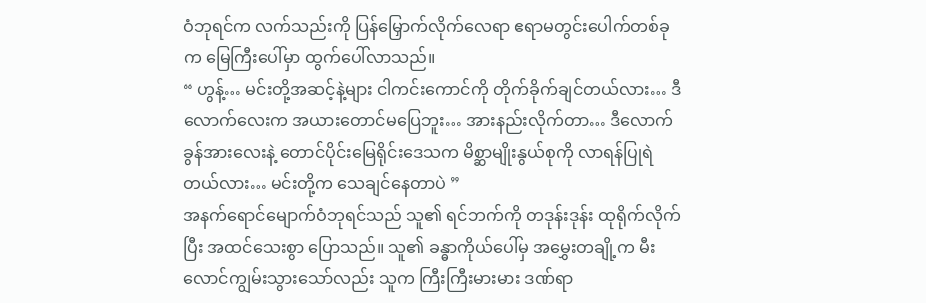ဝံဘုရင်က လက်သည်းကို ပြန်မြှောက်လိုက်လေရာ ဧရာမတွင်းပေါက်တစ်ခုက မြေကြီးပေါ်မှာ ထွက်ပေါ်လာသည်။
“ ဟွန့်… မင်းတို့အဆင့်နဲ့များ ငါကင်းကောင်ကို တိုက်ခိုက်ချင်တယ်လား… ဒီလောက်လေးက အယားတောင်မပြေဘူး… အားနည်းလိုက်တာ… ဒီလောက်ခွန်အားလေးနဲ့ တောင်ပိုင်းမြေရိုင်းဒေသက မိစ္ဆာမျိုးနွယ်စုကို လာရန်ပြုရဲတယ်လား… မင်းတို့က သေချင်နေတာပဲ ”
အနက်ရောင်မျောက်ဝံဘုရင်သည် သူ၏ ရင်ဘက်ကို တဒုန်းဒုန်း ထုရိုက်လိုက်ပြီး အထင်သေးစွာ ပြောသည်။ သူ၏ ခန္ဓာကိုယ်ပေါ်မှ အမွှေးတချို့က မီးလောင်ကျွမ်းသွားသော်လည်း သူက ကြီးကြီးမားမား ဒဏ်ရာ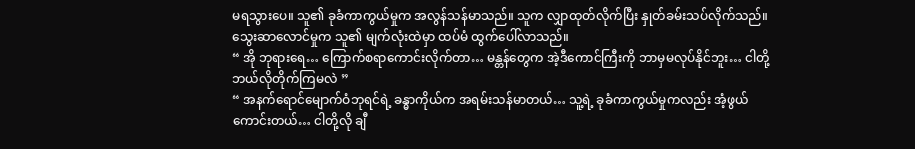မရသွားပေ။ သူ၏ ခုခံကာကွယ်မှုက အလွန်သန်မာသည်။ သူက လျှာထုတ်လိုက်ပြီး နှုတ်ခမ်းသပ်လိုက်သည်။ သွေးဆာလောင်မှုက သူ၏ မျက်လုံးထဲမှာ ထပ်မံ ထွက်ပေါ်လာသည်။
“ အို ဘုရားရေ… ကြောက်စရာကောင်းလိုက်တာ… မန္တန်တွေက အဲ့ဒီကောင်ကြီးကို ဘာမှမလုပ်နိုင်ဘူး… ငါတို့ ဘယ်လိုတိုက်ကြမလဲ ”
“ အနက်ရောင်မျောက်ဝံဘုရင်ရဲ့ ခန္ဓာကိုယ်က အရမ်းသန်မာတယ်… သူ့ရဲ့ ခုခံကာကွယ်မှုကလည်း အံ့ဖွယ်ကောင်းတယ်… ငါတို့လို ချီ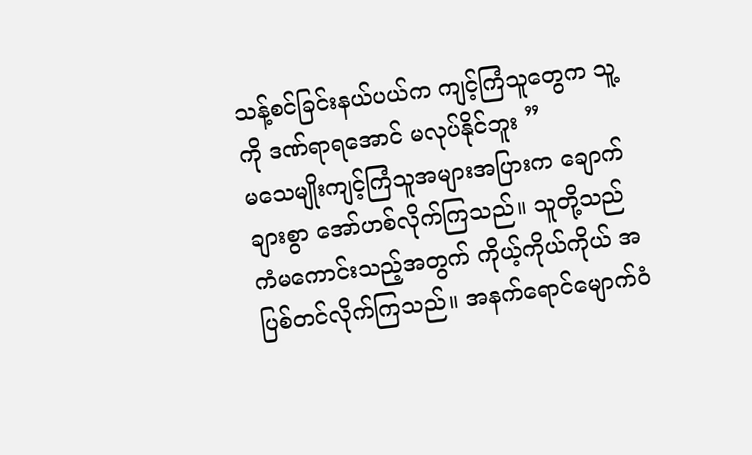သန့်စင်ခြင်းနယ်ပယ်က ကျင့်ကြံသူတွေက သူ့ကို ဒဏ်ရာရအောင် မလုပ်နိုင်ဘူး ”
မသေမျိုးကျင့်ကြံသူအများအပြားက ချောက်ချားစွာ အော်ဟစ်လိုက်ကြသည်။ သူတို့သည် ကံမကောင်းသည့်အတွက် ကိုယ့်ကိုယ်ကိုယ် အပြစ်တင်လိုက်ကြသည်။ အနက်ရောင်မျောက်ဝံ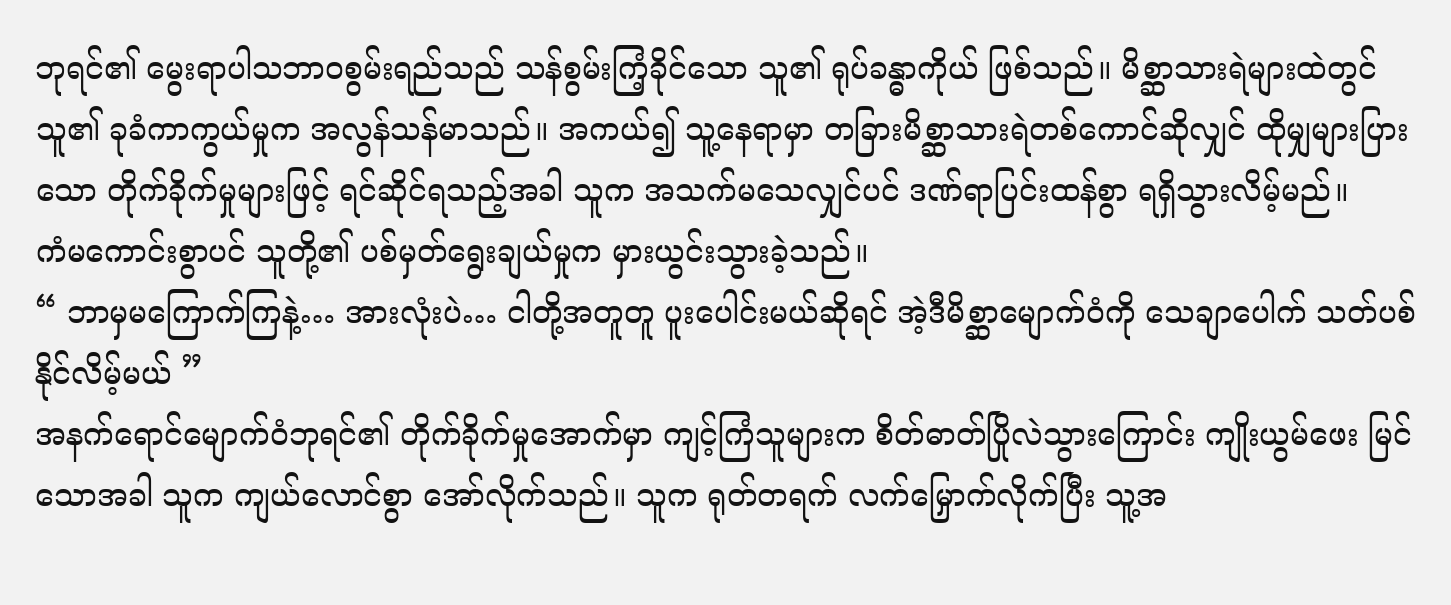ဘုရင်၏ မွေးရာပါသဘာဝစွမ်းရည်သည် သန်စွမ်းကြံ့ခိုင်သော သူ၏ ရုပ်ခန္ဓာကိုယ် ဖြစ်သည်။ မိစ္ဆာသားရဲများထဲတွင် သူ၏ ခုခံကာကွယ်မှုက အလွန်သန်မာသည်။ အကယ်၍ သူ့နေရာမှာ တခြားမိစ္ဆာသားရဲတစ်ကောင်ဆိုလျှင် ထိုမျှများပြားသော တိုက်ခိုက်မှုများဖြင့် ရင်ဆိုင်ရသည့်အခါ သူက အသက်မသေလျှင်ပင် ဒဏ်ရာပြင်းထန်စွာ ရရှိသွားလိမ့်မည်။
ကံမကောင်းစွာပင် သူတို့၏ ပစ်မှတ်ရွေးချယ်မှုက မှားယွင်းသွားခဲ့သည်။
“ ဘာမှမကြောက်ကြနဲ့… အားလုံးပဲ… ငါတို့အတူတူ ပူးပေါင်းမယ်ဆိုရင် အဲ့ဒီမိစ္ဆာမျောက်ဝံကို သေချာပေါက် သတ်ပစ်နိုင်လိမ့်မယ် ”
အနက်ရောင်မျောက်ဝံဘုရင်၏ တိုက်ခိုက်မှုအောက်မှာ ကျင့်ကြံသူများက စိတ်ဓာတ်ပြိုလဲသွားကြောင်း ကျိုးယွမ်ဖေး မြင်သောအခါ သူက ကျယ်လောင်စွာ အော်လိုက်သည်။ သူက ရုတ်တရက် လက်မြှောက်လိုက်ပြီး သူ့အ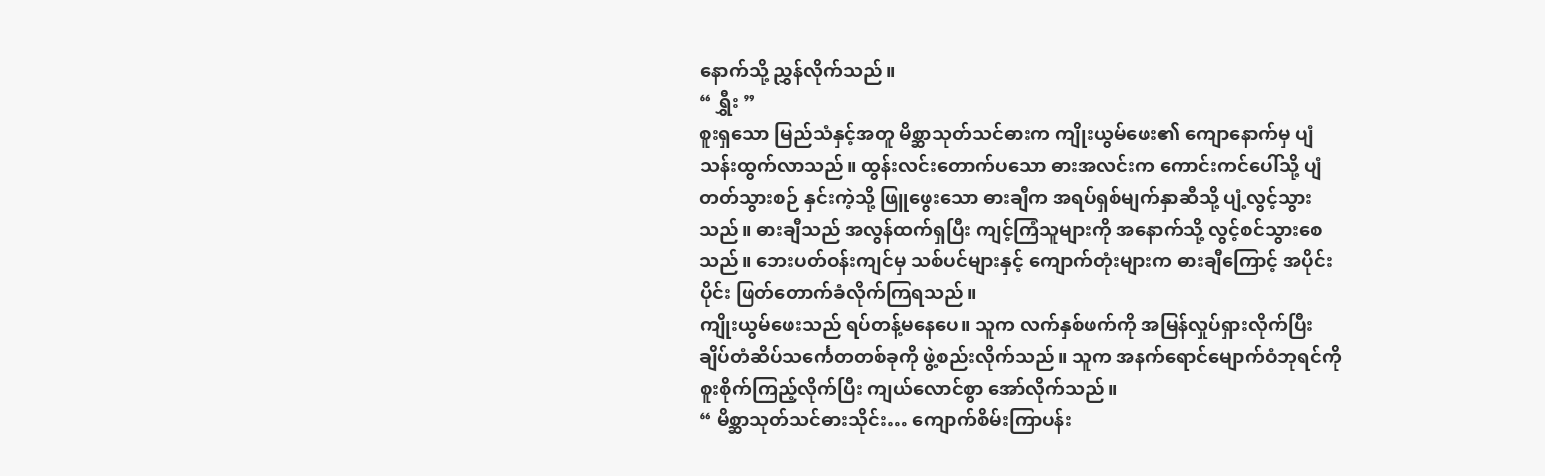နောက်သို့ ညွှန်လိုက်သည်။
“ ရွှီး ”
စူးရှသော မြည်သံနှင့်အတူ မိစ္ဆာသုတ်သင်ဓားက ကျိုးယွမ်ဖေး၏ ကျောနောက်မှ ပျံသန်းထွက်လာသည်။ ထွန်းလင်းတောက်ပသော ဓားအလင်းက ကောင်းကင်ပေါ်သို့ ပျံတတ်သွားစဉ် နှင်းကဲ့သို့ ဖြူဖွေးသော ဓားချီက အရပ်ရှစ်မျက်နှာဆီသို့ ပျံ့လွင့်သွားသည်။ ဓားချီသည် အလွန်ထက်ရှပြီး ကျင့်ကြံသူများကို အနောက်သို့ လွင့်စင်သွားစေသည်။ ဘေးပတ်ဝန်းကျင်မှ သစ်ပင်များနှင့် ကျောက်တုံးများက ဓားချီကြောင့် အပိုင်းပိုင်း ဖြတ်တောက်ခံလိုက်ကြရသည်။
ကျိုးယွမ်ဖေးသည် ရပ်တန့်မနေပေ။ သူက လက်နှစ်ဖက်ကို အမြန်လှုပ်ရှားလိုက်ပြီး ချိပ်တံဆိပ်သင်္ကေတတစ်ခုကို ဖွဲ့စည်းလိုက်သည်။ သူက အနက်ရောင်မျောက်ဝံဘုရင်ကို စူးစိုက်ကြည့်လိုက်ပြီး ကျယ်လောင်စွာ အော်လိုက်သည်။
“ မိစ္ဆာသုတ်သင်ဓားသိုင်း… ကျောက်စိမ်းကြာပန်း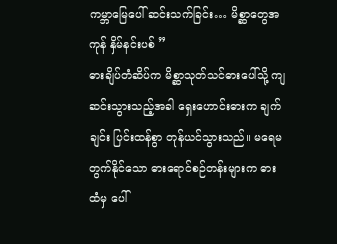ကမ္ဘာမြေပေါ် ဆင်းသက်ခြင်း… မိစ္ဆာတွေအကုန် နှိမ်နင်းပစ် ”
ဓားချိပ်တံဆိပ်က မိစ္ဆာသုတ်သင်ဓားပေါ်သို့ ကျဆင်းသွားသည့်အခါ ရှေးဟောင်းဓားက ချက်ချင်း ပြင်းထန်စွာ တုန်ယင်သွားသည်။ မရေမတွက်နိုင်သော ဓားရောင်စဉ်တန်းများက ဓားထံမှ ပေါ်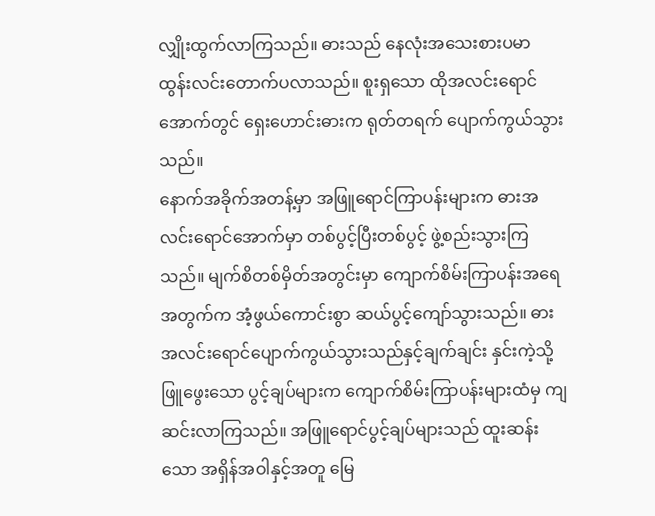လျှိုးထွက်လာကြသည်။ ဓားသည် နေလုံးအသေးစားပမာ ထွန်းလင်းတောက်ပလာသည်။ စူးရှသော ထိုအလင်းရောင်အောက်တွင် ရှေးဟောင်းဓားက ရုတ်တရက် ပျောက်ကွယ်သွားသည်။
နောက်အခိုက်အတန့်မှာ အဖြူရောင်ကြာပန်းများက ဓားအလင်းရောင်အောက်မှာ တစ်ပွင့်ပြီးတစ်ပွင့် ဖွဲ့စည်းသွားကြသည်။ မျက်စိတစ်မှိတ်အတွင်းမှာ ကျောက်စိမ်းကြာပန်းအရေအတွက်က အံ့ဖွယ်ကောင်းစွာ ဆယ်ပွင့်ကျော်သွားသည်။ ဓားအလင်းရောင်ပျောက်ကွယ်သွားသည်နှင့်ချက်ချင်း နှင်းကဲ့သို့ ဖြူဖွေးသော ပွင့်ချပ်များက ကျောက်စိမ်းကြာပန်းများထံမှ ကျဆင်းလာကြသည်။ အဖြူရောင်ပွင့်ချပ်များသည် ထူးဆန်းသော အရှိန်အဝါနှင့်အတူ မြေ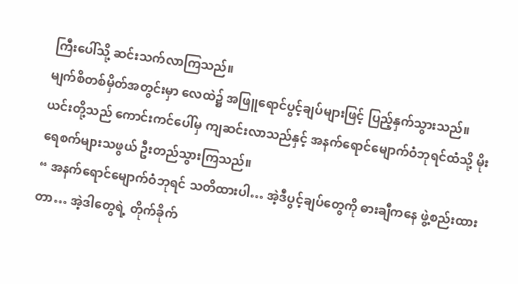ကြီးပေါ်သို့ ဆင်းသက်လာကြသည်။
မျက်စိတစ်မှိတ်အတွင်းမှာ လေထဲ၌ အဖြူရောင်ပွင့်ချပ်များဖြင့် ပြည့်နှက်သွားသည်။ ယင်းတို့သည် ကောင်းကင်ပေါ်မှ ကျဆင်းလာသည်နှင့် အနက်ရောင်မျောက်ဝံဘုရင်ထံသို့ မိုးရေစက်များသဖွယ် ဦးတည်သွားကြသည်။
“ အနက်ရောင်မျောက်ဝံဘုရင် သတိထားပါ… အဲ့ဒီပွင့်ချပ်တွေကို ဓားချီကနေ ဖွဲ့စည်းထားတာ… အဲ့ဒါတွေရဲ့ တိုက်ခိုက်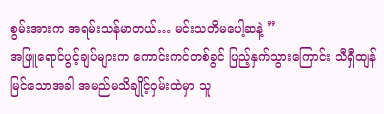စွမ်းအားက အရမ်းသန်မာတယ်… မင်းသတိမပေါ့ဆနဲ့ ”
အဖြူရောင်ပွင့်ချပ်များက ကောင်းကင်တစ်ခွင် ပြည့်နှက်သွားကြောင်း သီရှီထျန်မြင်သောအခါ အမည်မသိချိုင့်ဝှမ်းထဲမှာ သူ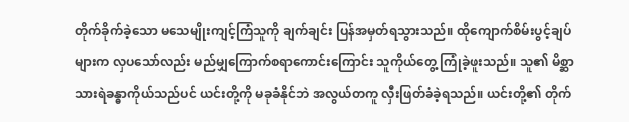တိုက်ခိုက်ခဲ့သော မသေမျိုးကျင့်ကြံသူကို ချက်ချင်း ပြန်အမှတ်ရသွားသည်။ ထိုကျောက်စိမ်းပွင့်ချပ်များက လှပသော်လည်း မည်မျှကြောက်စရာကောင်းကြောင်း သူကိုယ်တွေ့ ကြုံခဲ့ဖူးသည်။ သူ၏ မိစ္ဆာသားရဲခန္ဓာကိုယ်သည်ပင် ယင်းတို့ကို မခုခံနိုင်ဘဲ အလွယ်တကူ လှီးဖြတ်ခံခဲ့ရသည်။ ယင်းတို့၏ တိုက်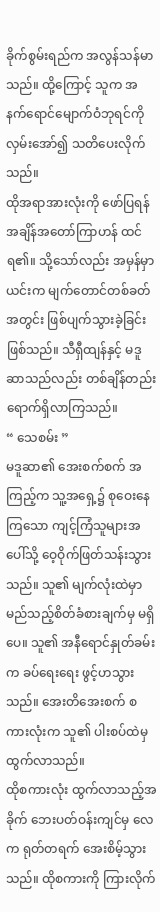ခိုက်စွမ်းရည်က အလွန်သန်မာသည်။ ထို့ကြောင့် သူက အနက်ရောင်မျောက်ဝံဘုရင်ကို လှမ်းအော်၍ သတိပေးလိုက်သည်။
ထိုအရာအားလုံးကို ဖော်ပြရန် အချိန်အတော်ကြာဟန် ထင်ရ၏။ သို့သော်လည်း အမှန်မှာ ယင်းက မျက်တောင်တစ်ခတ်အတွင်း ဖြစ်ပျက်သွားခဲ့ခြင်း ဖြစ်သည်။ သီရှီထျန်နှင့် မဒူဆာသည်လည်း တစ်ချိန်တည်း ရောက်ရှိလာကြသည်။
“ သေစမ်း ”
မဒူဆာ၏ အေးစက်စက် အကြည့်က သူ့အရှေ့၌ စုဝေးနေကြသော ကျင့်ကြံသူများအပေါ်သို့ ဝေ့ဝိုက်ဖြတ်သန်းသွားသည်။ သူ၏ မျက်လုံးထဲမှာ မည်သည့်စိတ်ခံစားချက်မှ မရှိပေ။ သူ၏ အနီရောင်နှုတ်ခမ်းက ခပ်ရေးရေး ဖွင့်ဟသွားသည်။ အေးတိအေးစက် စကားလုံးက သူ၏ ပါးစပ်ထဲမှ ထွက်လာသည်။
ထိုစကားလုံး ထွက်လာသည့်အခိုက် ဘေးပတ်ဝန်းကျင်မှ လေက ရုတ်တရက် အေးစိမ့်သွားသည်။ ထိုစကားကို ကြားလိုက်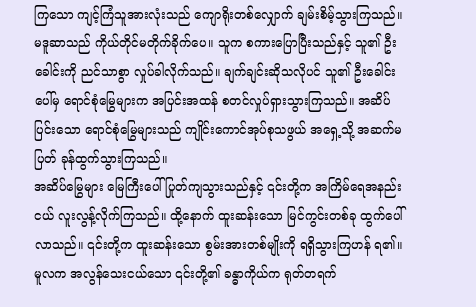ကြသော ကျင့်ကြံသူအားလုံးသည် ကျောရိုးတစ်လျှောက် ချမ်းစိမ့်သွားကြသည်။
မဒူဆာသည် ကိုယ်တိုင်မတိုက်ခိုက်ပေ။ သူက စကားပြောပြီးသည်နှင့် သူ၏ ဦးခေါင်းကို ညင်သာစွာ လှုပ်ခါလိုက်သည်။ ချက်ချင်းဆိုသလိုပင် သူ၏ ဦးခေါင်းပေါ်မှ ရောင်စုံမြွေများက အပြင်းအထန် စတင်လှုပ်ရှားသွားကြသည်။ အဆိပ်ပြင်းသော ရောင်စုံမြွေများသည် ကျိုင်းကောင်အုပ်စုသဖွယ် အရှေ့သို့ အဆက်မပြတ် ခုန်ထွက်သွားကြသည်။
အဆိပ်မြွေများ မြေကြီးပေါ် ပြုတ်ကျသွားသည်နှင့် ၎င်းတို့က အကြိမ်ရေအနည်းငယ် လူးလွန့်လိုက်ကြသည်။ ထို့နောက် ထူးဆန်းသော မြင်ကွင်းတစ်ခု ထွက်ပေါ်လာသည်။ ၎င်းတို့က ထူးဆန်းသော စွမ်းအားတစ်မျိုးကို ရရှိသွားကြဟန် ရ၏။ မူလက အလွန်သေးငယ်သော ၎င်းတို့၏ ခန္ဓာကိုယ်က ရုတ်တရက်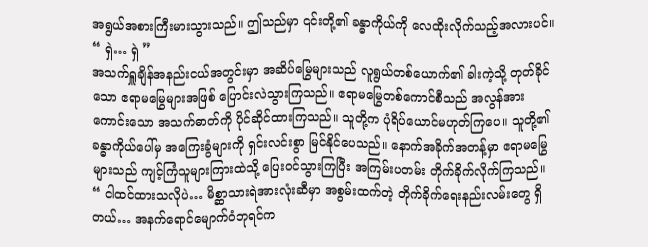အရွယ်အစားကြီးမားသွားသည်။ ဤသည်မှာ ၎င်းတို့၏ ခန္ဓာကိုယ်ကို လေထိုးလိုက်သည့်အလားပင်။
“ ရှဲ… ရှဲ ”
အသက်ရှူချိန်အနည်းငယ်အတွင်းမှာ အဆိပ်မြွေများသည် လူရွယ်တစ်ယောက်၏ ခါးကဲ့သို့ တုတ်ခိုင်သော ဧရာမမြွေများအဖြစ် ပြောင်းလဲသွားကြသည်။ ဧရာမမြွေတစ်ကောင်စီသည် အလွန်အားကောင်းသော အသက်ဓာတ်ကို ပိုင်ဆိုင်ထားကြသည်။ သူတို့က ပုံရိပ်ယောင်မဟုတ်ကြပေ။ သူတို့၏ ခန္ဓာကိုယ်ပေါ်မှ အကြေးခွံများကို ရှင်းလင်းစွာ မြင်နိုင်ပေသည်။ နောက်အခိုက်အတန့်မှာ ဧရာမမြွေများသည် ကျင့်ကြံသူများကြားထဲသို့ ပြေးဝင်သွားကြပြီး အကြမ်းပတမ်း တိုက်ခိုက်လိုက်ကြသည်။
“ ငါထင်ထားသလိုပဲ… မိစ္ဆာသားရဲအားလုံးဆီမှာ အစွမ်းထက်တဲ့ တိုက်ခိုက်ရေးနည်းလမ်းတွေ ရှိတယ်… အနက်ရောင်မျောက်ဝံဘုရင်က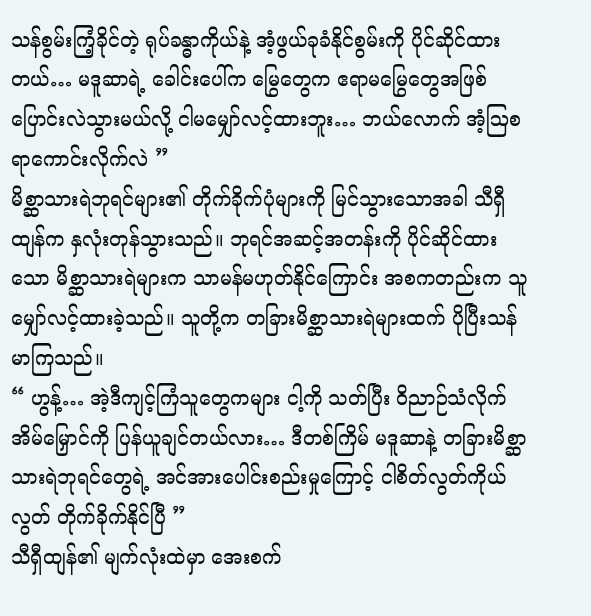သန်စွမ်းကြံ့ခိုင်တဲ့ ရုပ်ခန္ဓာကိုယ်နဲ့ အံ့ဖွယ်ခုခံနိုင်စွမ်းကို ပိုင်ဆိုင်ထားတယ်… မဒူဆာရဲ့ ခေါင်းပေါ်က မြွေတွေက ဧရာမမြွေတွေအဖြစ် ပြောင်းလဲသွားမယ်လို့ ငါမမျှော်လင့်ထားဘူး… ဘယ်လောက် အံ့ဩစရာကောင်းလိုက်လဲ ”
မိစ္ဆာသားရဲဘုရင်များ၏ တိုက်ခိုက်ပုံများကို မြင်သွားသောအခါ သီရှီထျန်က နှလုံးတုန်သွားသည်။ ဘုရင်အဆင့်အတန်းကို ပိုင်ဆိုင်ထားသော မိစ္ဆာသားရဲများက သာမန်မဟုတ်နိုင်ကြောင်း အစကတည်းက သူမျှော်လင့်ထားခဲ့သည်။ သူတို့က တခြားမိစ္ဆာသားရဲများထက် ပိုပြီးသန်မာကြသည်။
“ ဟွန့်… အဲ့ဒီကျင့်ကြံသူတွေကများ ငါ့ကို သတ်ပြီး ဝိညာဉ်သံလိုက်အိမ်မြှောင်ကို ပြန်ယူချင်တယ်လား… ဒီတစ်ကြိမ် မဒူဆာနဲ့ တခြားမိစ္ဆာသားရဲဘုရင်တွေရဲ့ အင်အားပေါင်းစည်းမှုကြောင့် ငါစိတ်လွတ်ကိုယ်လွတ် တိုက်ခိုက်နိုင်ပြီ ”
သီရှီထျန်၏ မျက်လုံးထဲမှာ အေးစက်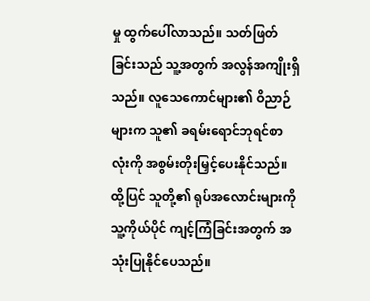မှု ထွက်ပေါ်လာသည်။ သတ်ဖြတ်ခြင်းသည် သူ့အတွက် အလွန်အကျိုးရှိသည်။ လူသေကောင်များ၏ ဝိညာဉ်များက သူ၏ ခရမ်းရောင်ဘုရင်စာလုံးကို အစွမ်းတိုးမြှင့်ပေးနိုင်သည်။ ထို့ပြင် သူတို့၏ ရုပ်အလောင်းများကို သူ့ကိုယ်ပိုင် ကျင့်ကြံခြင်းအတွက် အသုံးပြုနိုင်ပေသည်။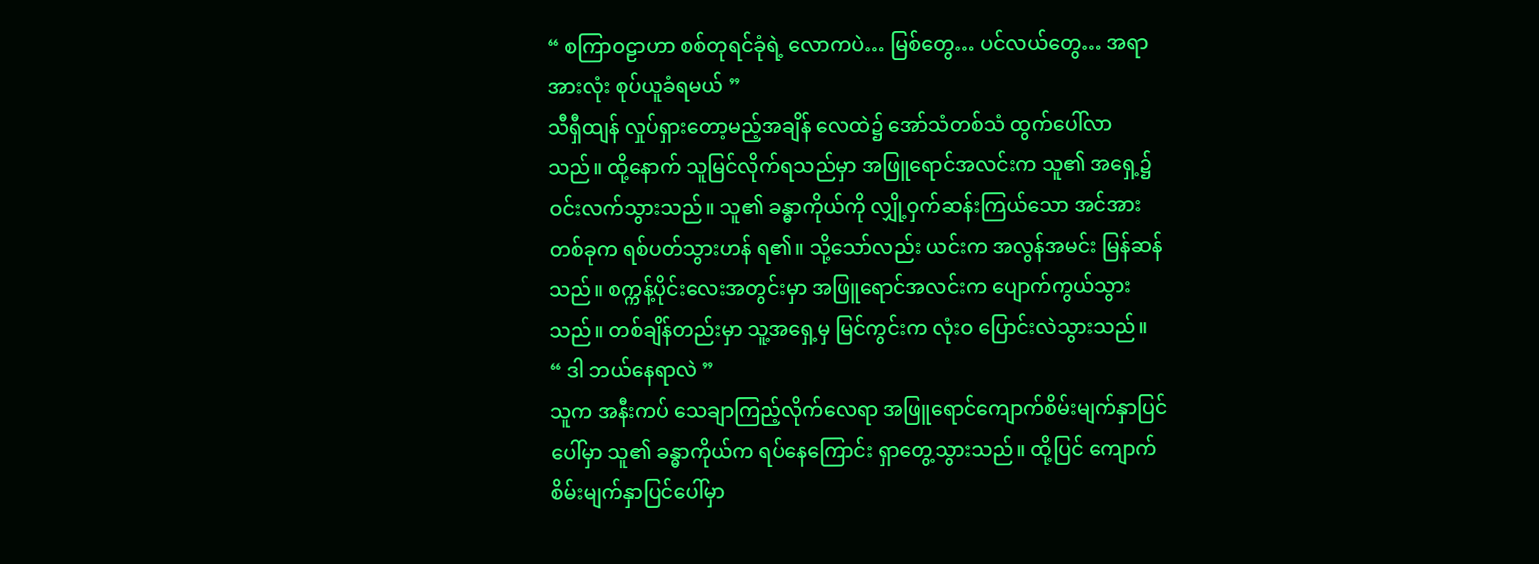“ စကြာဝဠာဟာ စစ်တုရင်ခုံရဲ့ လောကပဲ… မြစ်တွေ… ပင်လယ်တွေ… အရာအားလုံး စုပ်ယူခံရမယ် ”
သီရှီထျန် လှုပ်ရှားတော့မည့်အချိန် လေထဲ၌ အော်သံတစ်သံ ထွက်ပေါ်လာသည်။ ထို့နောက် သူမြင်လိုက်ရသည်မှာ အဖြူရောင်အလင်းက သူ၏ အရှေ့၌ ဝင်းလက်သွားသည်။ သူ၏ ခန္ဓာကိုယ်ကို လျှို့ဝှက်ဆန်းကြယ်သော အင်အားတစ်ခုက ရစ်ပတ်သွားဟန် ရ၏။ သို့သော်လည်း ယင်းက အလွန်အမင်း မြန်ဆန်သည်။ စက္ကန့်ပိုင်းလေးအတွင်းမှာ အဖြူရောင်အလင်းက ပျောက်ကွယ်သွားသည်။ တစ်ချိန်တည်းမှာ သူ့အရှေ့မှ မြင်ကွင်းက လုံးဝ ပြောင်းလဲသွားသည်။
“ ဒါ ဘယ်နေရာလဲ ”
သူက အနီးကပ် သေချာကြည့်လိုက်လေရာ အဖြူရောင်ကျောက်စိမ်းမျက်နှာပြင်ပေါ်မှာ သူ၏ ခန္ဓာကိုယ်က ရပ်နေကြောင်း ရှာတွေ့သွားသည်။ ထို့ပြင် ကျောက်စိမ်းမျက်နှာပြင်ပေါ်မှာ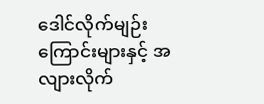ဒေါင်လိုက်မျဉ်းကြောင်းများနှင့် အလျားလိုက်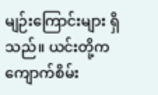မျဉ်းကြောင်းများ ရှိသည်။ ယင်းတို့က ကျောက်စိမ်း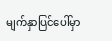မျက်နှာပြင်ပေါ်မှာ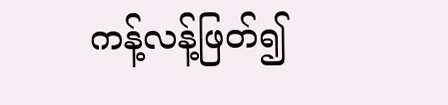ကန့်လန့်ဖြတ်၍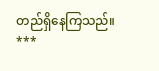တည်ရှိနေကြသည်။
***